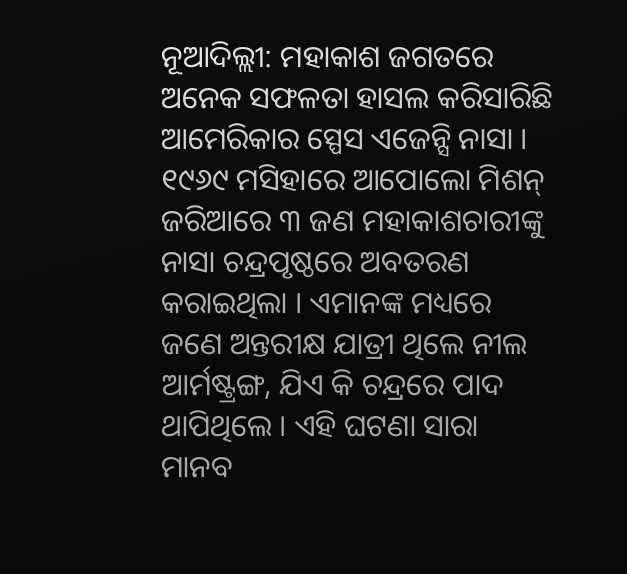ନୂଆଦିଲ୍ଲୀ: ମହାକାଶ ଜଗତରେ ଅନେକ ସଫଳତା ହାସଲ କରିସାରିଛି ଆମେରିକାର ସ୍ପେସ ଏଜେନ୍ସି ନାସା । ୧୯୬୯ ମସିହାରେ ଆପୋଲୋ ମିଶନ୍ ଜରିଆରେ ୩ ଜଣ ମହାକାଶଚାରୀଙ୍କୁ ନାସା ଚନ୍ଦ୍ରପୃଷ୍ଠରେ ଅବତରଣ କରାଇଥିଲା । ଏମାନଙ୍କ ମଧ୍ୟରେ ଜଣେ ଅନ୍ତରୀକ୍ଷ ଯାତ୍ରୀ ଥିଲେ ନୀଲ ଆର୍ମଷ୍ଟ୍ରଙ୍ଗ, ଯିଏ କି ଚନ୍ଦ୍ରରେ ପାଦ ଥାପିଥିଲେ । ଏହି ଘଟଣା ସାରା ମାନବ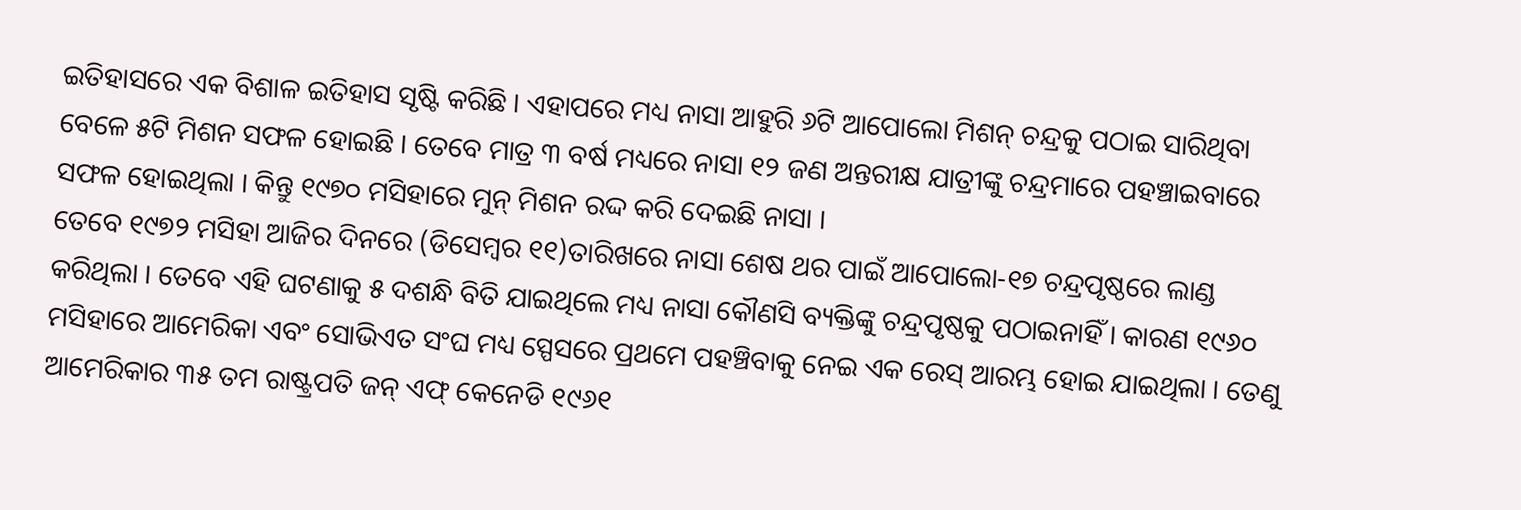ଇତିହାସରେ ଏକ ବିଶାଳ ଇତିହାସ ସୃଷ୍ଟି କରିଛି । ଏହାପରେ ମଧ୍ୟ ନାସା ଆହୁରି ୬ଟି ଆପୋଲୋ ମିଶନ୍ ଚନ୍ଦ୍ରକୁ ପଠାଇ ସାରିଥିବା ବେଳେ ୫ଟି ମିଶନ ସଫଳ ହୋଇଛି । ତେବେ ମାତ୍ର ୩ ବର୍ଷ ମଧ୍ୟରେ ନାସା ୧୨ ଜଣ ଅନ୍ତରୀକ୍ଷ ଯାତ୍ରୀଙ୍କୁ ଚନ୍ଦ୍ରମାରେ ପହଞ୍ଚାଇବାରେ ସଫଳ ହୋଇଥିଲା । କିନ୍ତୁ ୧୯୭୦ ମସିହାରେ ମୁନ୍ ମିଶନ ରଦ୍ଦ କରି ଦେଇଛି ନାସା ।
ତେବେ ୧୯୭୨ ମସିହା ଆଜିର ଦିନରେ (ଡିସେମ୍ବର ୧୧)ତାରିଖରେ ନାସା ଶେଷ ଥର ପାଇଁ ଆପୋଲୋ-୧୭ ଚନ୍ଦ୍ରପୃଷ୍ଠରେ ଲାଣ୍ଡ କରିଥିଲା । ତେବେ ଏହି ଘଟଣାକୁ ୫ ଦଶନ୍ଧି ବିତି ଯାଇଥିଲେ ମଧ୍ୟ ନାସା କୌଣସି ବ୍ୟକ୍ତିଙ୍କୁ ଚନ୍ଦ୍ରପୃଷ୍ଠକୁ ପଠାଇନାହିଁ । କାରଣ ୧୯୬୦ ମସିହାରେ ଆମେରିକା ଏବଂ ସୋଭିଏତ ସଂଘ ମଧ୍ୟ ସ୍ପେସରେ ପ୍ରଥମେ ପହଞ୍ଚିବାକୁ ନେଇ ଏକ ରେସ୍ ଆରମ୍ଭ ହୋଇ ଯାଇଥିଲା । ତେଣୁ ଆମେରିକାର ୩୫ ତମ ରାଷ୍ଟ୍ରପତି ଜନ୍ ଏଫ୍ କେନେଡି ୧୯୬୧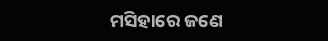ମସିହାରେ ଜଣେ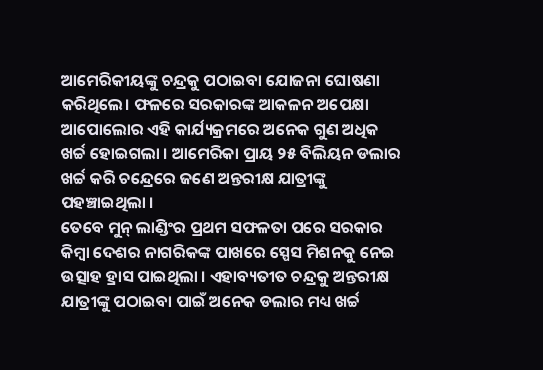ଆମେରିକୀୟଙ୍କୁ ଚନ୍ଦ୍ରକୁ ପଠାଇବା ଯୋଜନା ଘୋଷଣା କରିଥିଲେ। ଫଳରେ ସରକାରଙ୍କ ଆକଳନ ଅପେକ୍ଷା ଆପୋଲୋର ଏହି କାର୍ଯ୍ୟକ୍ରମରେ ଅନେକ ଗୁଣ ଅଧିକ ଖର୍ଚ୍ଚ ହୋଇଗଲା । ଆମେରିକା ପ୍ରାୟ ୨୫ ବିଲିୟନ ଡଲାର ଖର୍ଚ୍ଚ କରି ଚନ୍ଦ୍ରେରେ ଜଣେ ଅନ୍ତରୀକ୍ଷ ଯାତ୍ରୀଙ୍କୁ ପହଞ୍ଚାଇଥିଲା ।
ତେବେ ମୁନ୍ ଲାଣ୍ଡିଂର ପ୍ରଥମ ସଫଳତା ପରେ ସରକାର କିମ୍ବା ଦେଶର ନାଗରିକଙ୍କ ପାଖରେ ସ୍ପେସ ମିଶନକୁ ନେଇ ଉତ୍ସାହ ହ୍ରାସ ପାଇଥିଲା । ଏହାବ୍ୟତୀତ ଚନ୍ଦ୍ରକୁ ଅନ୍ତରୀକ୍ଷ ଯାତ୍ରୀଙ୍କୁ ପଠାଇବା ପାଇଁ ଅନେକ ଡଲାର ମଧ୍ୟ ଖର୍ଚ୍ଚ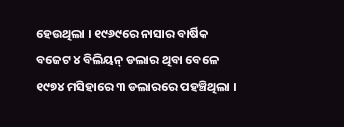ହେଉଥିଲା । ୧୯୬୯ରେ ନାସାର ବାର୍ଷିକ ବଜେଟ ୪ ବିଲିୟନ୍ ଡଲାର ଥିବା ବେଳେ ୧୯୭୪ ମସିହାରେ ୩ ଡଲାରରେ ପହଞ୍ଚିଥିଲା ।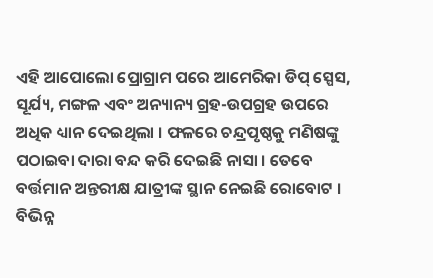ଏହି ଆପୋଲୋ ପ୍ରୋଗ୍ରାମ ପରେ ଆମେରିକା ଡିପ୍ ସ୍ପେସ, ସୂର୍ଯ୍ୟ, ମଙ୍ଗଳ ଏବଂ ଅନ୍ୟାନ୍ୟ ଗ୍ରହ-ଉପଗ୍ରହ ଉପରେ ଅଧିକ ଧ୍ୟାନ ଦେଇଥିଲା । ଫଳରେ ଚନ୍ଦ୍ରପୃଷ୍ଠକୁ ମଣିଷଙ୍କୁ ପଠାଇବା ଦାରା ବନ୍ଦ କରି ଦେଇଛି ନାସା । ତେବେ ବର୍ତ୍ତମାନ ଅନ୍ତରୀକ୍ଷ ଯାତ୍ରୀଙ୍କ ସ୍ଥାନ ନେଇଛି ରୋବୋଟ । ବିଭିନ୍ନ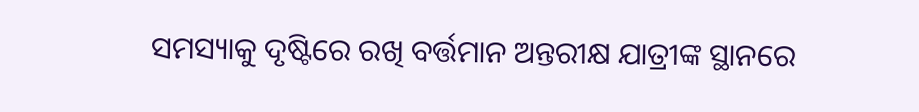ସମସ୍ୟାକୁ ଦୃଷ୍ଟିରେ ରଖି ବର୍ତ୍ତମାନ ଅନ୍ତରୀକ୍ଷ ଯାତ୍ରୀଙ୍କ ସ୍ଥାନରେ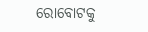ରୋବୋଟକୁ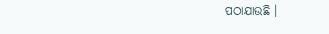ପଠାଯାଉଛି ।